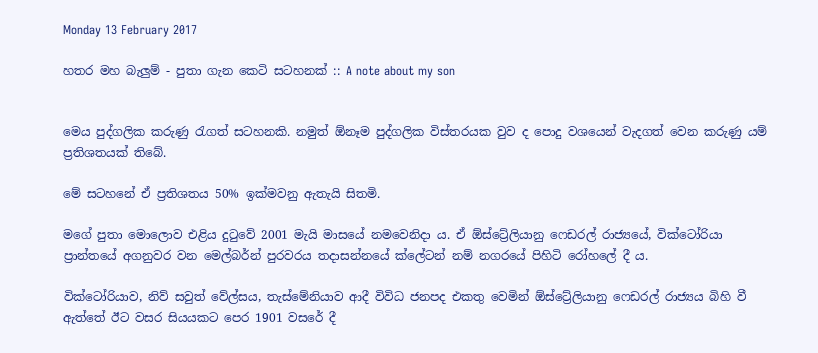Monday 13 February 2017

හතර මහ බැලුම් - පුතා ගැන කෙටි සටහනක් :: A note about my son


මෙය පුද්ගලික කරුණු රැගත් සටහනකි. නමුත් ඕනෑම පුද්ගලික විස්තරයක වුව ද පොදු වශයෙන් වැදගත් වෙන කරුණු යම් ප්‍රතිශතයක් තිබේ.

මේ සටහනේ ඒ ප්‍රතිශතය 50% ඉක්මවනු ඇතැයි සිතමි.

මගේ පුතා මොලොව එළිය දුටුවේ 2001 මැයි මාසයේ නමවෙනිදා ය. ඒ ඕස්ට්‍රේලියානු ෆෙඩරල් රාජ්‍යයේ, වික්ටෝරියා ප්‍රාන්තයේ අගනුවර වන මෙල්බර්න් පුරවරය තදාසන්නයේ ක්ලේටන් නම් නගරයේ පිහිටි රෝහලේ දී ය.

වික්ටෝරියාව, නිව් සවුත් වේල්සය, තැස්මේනියාව ආදී විවිධ ජනපද එකතු වෙමින් ඕස්ට්‍රේලියානු ෆෙඩරල් රාජ්‍යය බිහි වී ඇත්තේ ඊට වසර සියයකට පෙර 1901 වසරේ දී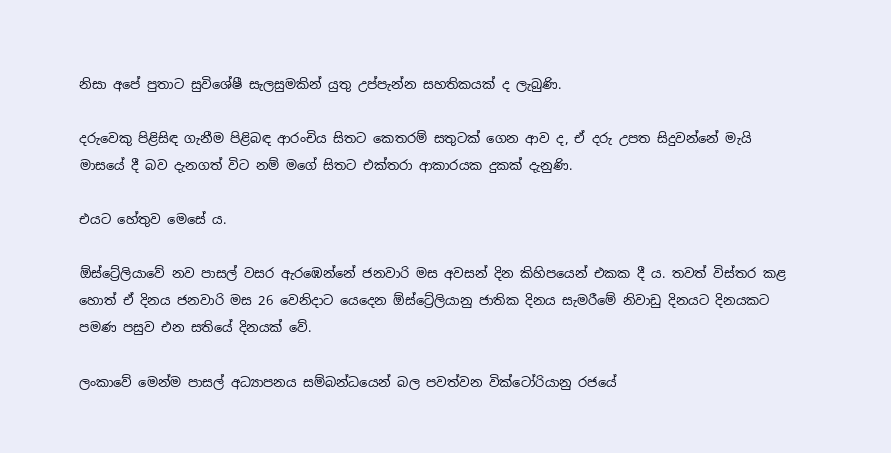නිසා අපේ පුතාට සුවිශේෂී සැලසුමකින් යුතු උප්පැන්න සහතිකයක් ද ලැබුණි.

දරුවෙකු පිළිසිඳ ගැනීම පිළිබඳ ආරංචිය සිතට කෙතරම් සතුටක් ගෙන ආව ද, ඒ දරු උපත සිදුවන්නේ මැයි මාසයේ දී බව දැනගත් විට නම් මගේ සිතට එක්තරා ආකාරයක දුකක් දැනුණි.

එයට හේතුව මෙසේ ය.

ඕස්ට්‍රේලියාවේ නව පාසල් වසර ඇරඹෙන්නේ ජනවාරි මස අවසන් දින කිහිපයෙන් එකක දී ය. තවත් විස්තර කළ හොත් ඒ දිනය ජනවාරි මස 26 වෙනිදාට යෙදෙන ඕස්ට්‍රේලියානු ජාතික දිනය සැමරීමේ නිවාඩු දිනයට දිනයකට පමණ පසුව එන සතියේ දිනයක් වේ.

ලංකාවේ මෙන්ම පාසල් අධ්‍යාපනය සම්බන්ධයෙන් බල පවත්වන වික්ටෝරියානු රජයේ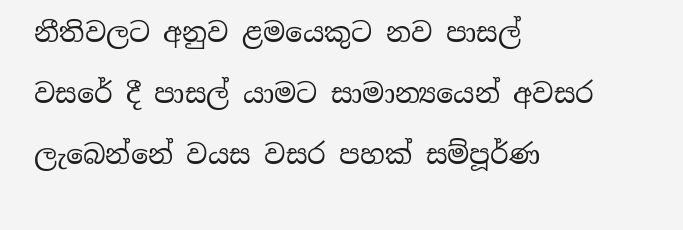නීතිවලට අනුව ළමයෙකුට නව පාසල් වසරේ දී පාසල් යාමට සාමාන්‍යයෙන් අවසර ලැබෙන්නේ වයස වසර පහක් සම්පූර්ණ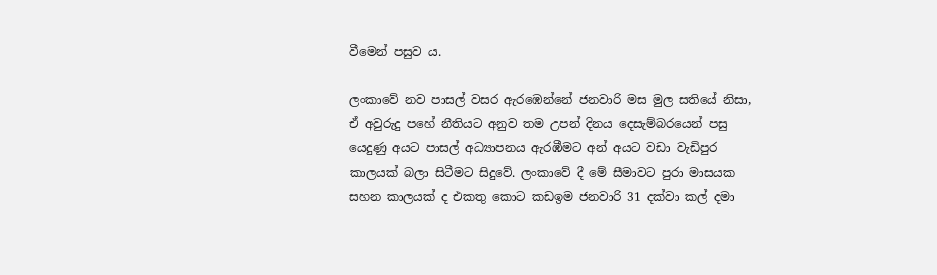වීමෙන් පසුව ය.

ලංකාවේ නව පාසල් වසර ඇරඹෙන්නේ ජනවාරි මස මුල සතියේ නිසා, ඒ අවුරුදු පහේ නීතියට අනුව තම උපන් දිනය දෙසැම්බරයෙන් පසු යෙදුණු අයට පාසල් අධ්‍යාපනය ඇරඹීමට අන් අයට වඩා වැඩිපුර කාලයක් බලා සිටීමට සිදුවේ. ලංකාවේ දී මේ සීමාවට පුරා මාසයක සහන කාලයක් ද එකතු කොට කඩඉම ජනවාරි 31 දක්වා කල් දමා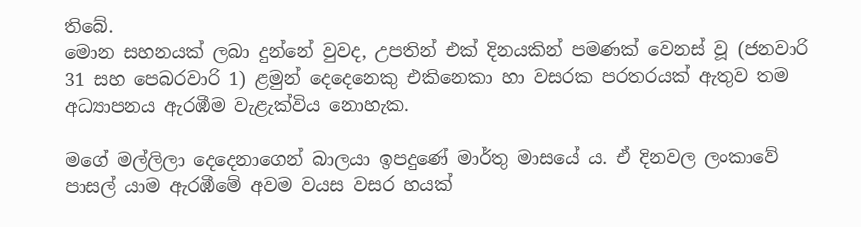තිබේ.
මොන සහනයක් ලබා දුන්නේ වුවද, උපතින් එක් දිනයකින් පමණක් වෙනස් වූ (ජනවාරි 31 සහ පෙබරවාරි 1) ළමුන් දෙදෙනෙකු එකිනෙකා හා වසරක පරතරයක් ඇතුව තම අධ්‍යාපනය ඇරඹීම වැළැක්විය නොහැක.

මගේ මල්ලිලා දෙදෙනාගෙන් බාලයා ඉපදුණේ මාර්තු මාසයේ ය. ඒ දිනවල ලංකාවේ පාසල් යාම ඇරඹීමේ අවම වයස වසර හයක්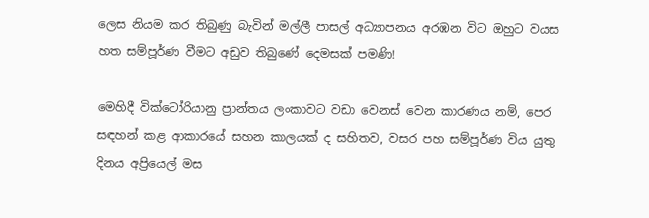ලෙස නියම කර තිබුණු බැවින් මල්ලී පාසල් අධ්‍යාපනය අරඹන විට ඔහුට වයස හත සම්පූර්ණ වීමට අඩුව තිබුණේ දෙමසක් පමණි!

මෙහිදී වික්ටෝරියානු ප්‍රාන්තය ලංකාවට වඩා වෙනස් වෙන කාරණය නම්, පෙර සඳහන් කළ ආකාරයේ සහන කාලයක් ද සහිතව, වසර පහ සම්පූර්ණ විය යුතු දිනය අප්‍රියෙල් මස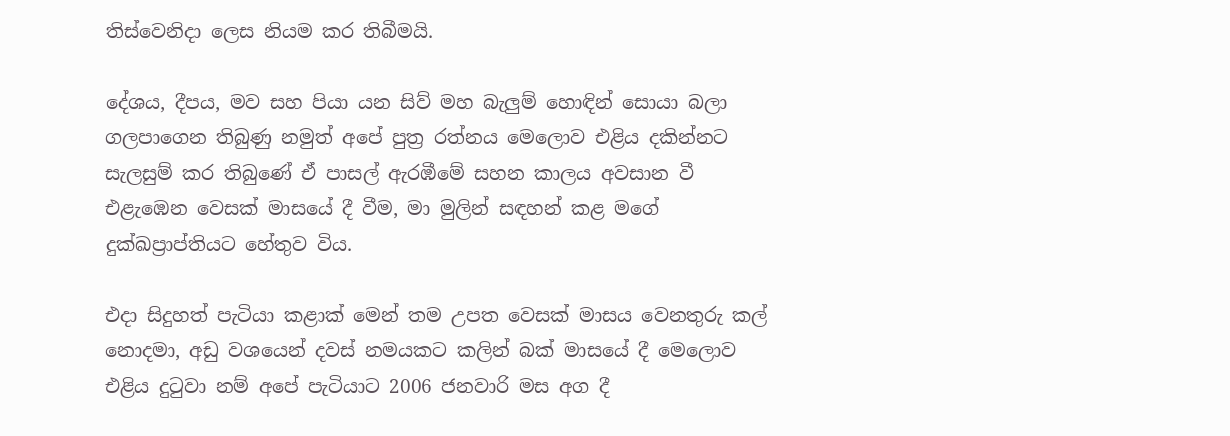තිස්වෙනිදා ලෙස නියම කර තිබීමයි.

දේශය, දීපය, මව සහ පියා යන සිව් මහ බැලුම් හොඳින් සොයා බලා ගලපාගෙන තිබුණු නමුත් අපේ පුත්‍ර රත්නය මෙලොව එළිය දකින්නට සැලසුම් කර තිබුණේ ඒ පාසල් ඇරඹීමේ සහන කාලය අවසාන වී එළැඹෙන වෙසක් මාසයේ දී වීම, මා මුලින් සඳහන් කළ මගේ දුක්ඛප්‍රාප්තියට හේතුව විය.

එදා සිදුහත් පැටියා කළාක් මෙන් තම උපත වෙසක් මාසය වෙනතුරු කල් නොදමා, අඩු වශයෙන් දවස් නමයකට කලින් බක් මාසයේ දී මෙලොව එළිය දුටුවා නම් අපේ පැටියාට 2006 ජනවාරි මස අග දී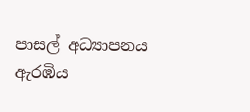පාසල් අධ්‍යාපනය ඇරඹිය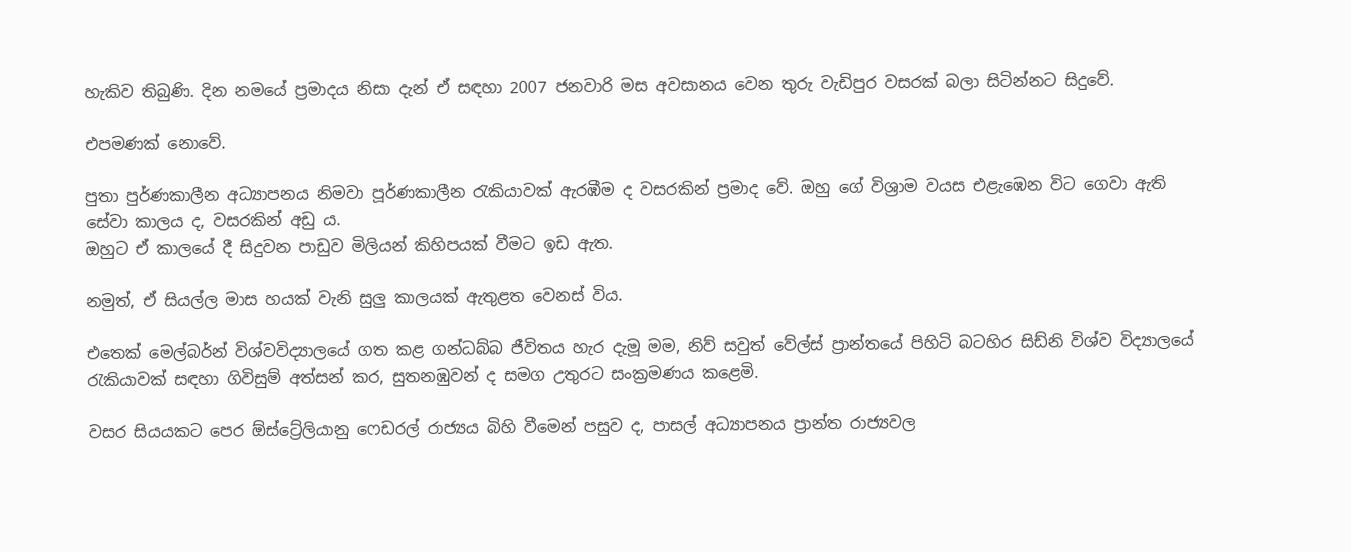හැකිව තිබුණි. දින නමයේ ප්‍රමාදය නිසා දැන් ඒ සඳහා 2007 ජනවාරි මස අවසානය වෙන තුරු වැඩිපුර වසරක් බලා සිටින්නට සිදුවේ.

එපමණක් නොවේ.

පුතා පුර්ණකාලීන අධ්‍යාපනය නිමවා පූර්ණකාලීන රැකියාවක් ඇරඹීම ද වසරකින් ප්‍රමාද වේ. ඔහු ගේ විශ්‍රාම වයස එළැඹෙන විට ගෙවා ඇති සේවා කාලය ද, වසරකින් අඩු ය.
ඔහුට ඒ කාලයේ දී සිදුවන පාඩුව මිලියන් කිහිපයක් වීමට ඉඩ ඇත.

නමුත්, ඒ සියල්ල මාස හයක් වැනි සුලු කාලයක් ඇතුළත වෙනස් විය.

එතෙක් මෙල්බර්න් විශ්වවිද්‍යාලයේ ගත කළ ගන්ධබ්බ ජීවිතය හැර දැමූ මම, නිව් සවුත් වේල්ස් ප්‍රාන්තයේ පිහිටි බටහිර සිඩ්නි විශ්ව විද්‍යාලයේ රැකියාවක් සඳහා ගිවිසුම් අත්සන් කර, සුතනඹුවන් ද සමග උතුරට සංක්‍රමණය කළෙමි.

වසර සියයකට පෙර ඕස්ට්‍රේලියානු ෆෙඩරල් රාජ්‍යය බිහි වීමෙන් පසුව ද, පාසල් අධ්‍යාපනය ප්‍රාන්ත රාජ්‍යවල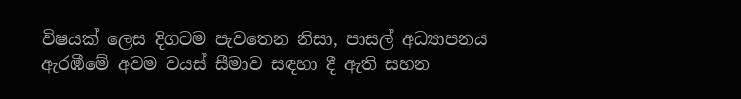විෂයක් ලෙස දිගටම පැවතෙන නිසා, පාසල් අධ්‍යාපනය ඇරඹීමේ අවම වයස් සීමාව සඳහා දී ඇති සහන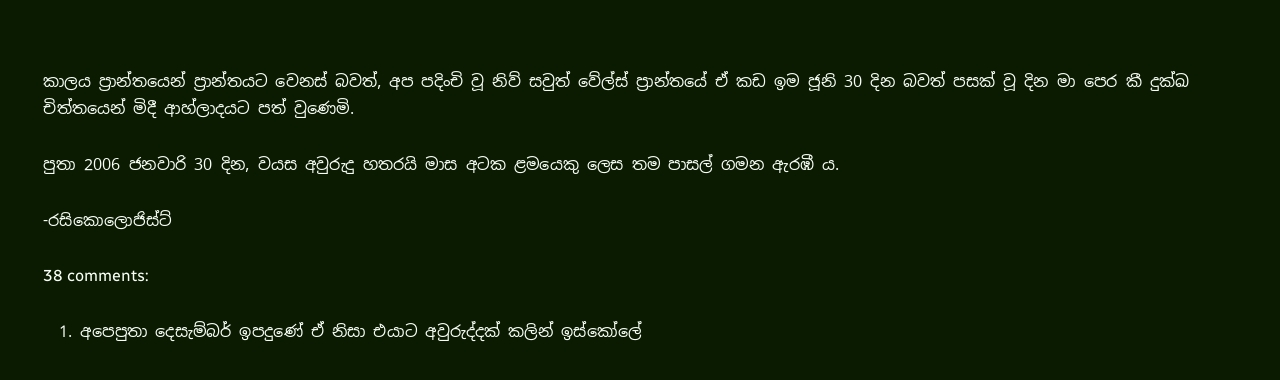කාලය ප්‍රාන්තයෙන් ප්‍රාන්තයට වෙනස් බවත්, අප පදිංචි වූ නිව් සවුත් වේල්ස් ප්‍රාන්තයේ ඒ කඩ ඉම ජූනි 30 දින බවත් පසක් වූ දින මා පෙර කී දුක්ඛ චිත්තයෙන් මිදී ආහ්ලාදයට පත් වුණෙමි.

පුතා 2006 ජනවාරි 30 දින, වයස අවුරුදු හතරයි මාස අටක ළමයෙකු ලෙස තම පාසල් ගමන ඇරඹී ය.

-රසිකොලොජිස්ට්

38 comments:

  1. අපෙපුතා දෙසැම්බර් ඉපදුණේ ඒ නිසා එයාට අවුරුද්දක් කලින් ඉස්කෝලේ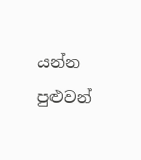යන්න පුළුවන්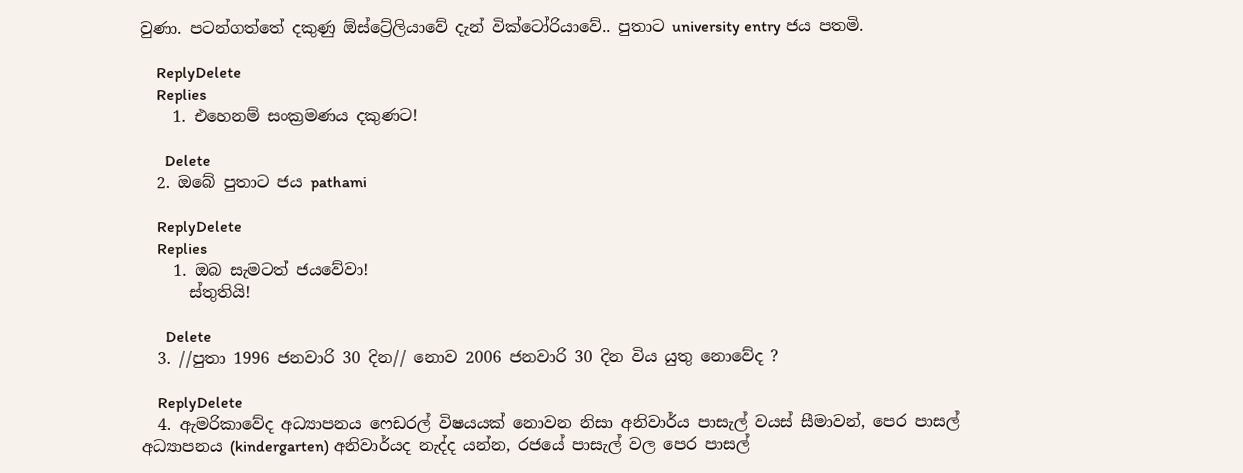වුණා. පටන්ගත්තේ දකුණු ඕස්ට්‍රේලියාවේ දැන් වික්ටෝරියාවේ.. පුතාට university entry ජය පතමි.

    ReplyDelete
    Replies
    1. එහෙනම් සංක්‍රමණය දකුණට!

      Delete
  2. ඔබේ පුතාට ජය pathami

    ReplyDelete
    Replies
    1. ඔබ සැමටත් ජයවේවා!
      ස්තුතියි!

      Delete
  3. //පුතා 1996 ජනවාරි 30 දින// නොව 2006 ජනවාරි 30 දින විය යුතු නොවේද ?

    ReplyDelete
  4. ඇමරිකාවේද අධ්‍යාපනය ෆෙඩරල් විෂයයක් නොවන නිසා අනිවාර්ය පාසැල් වයස් සීමාවන්, පෙර පාසල් අධ්‍යාපනය (kindergarten) අනිවාර්යද නැද්ද යන්න, රජයේ පාසැල් වල පෙර පාසල්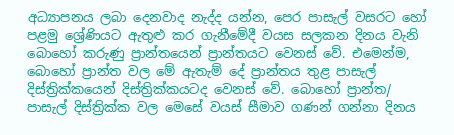අධ්‍යාපනය ලබා දෙනවාද නැද්ද යන්න, පෙර පාසැල් වසරට හෝ පළමු ශ්‍රේණියට ඇතුළු කර ගැනීමේදී වයස සලකන දිනය වැනි බොහෝ කරුණු ප්‍රාන්තයෙන් ප්‍රාන්තයට වෙනස් වේ. එමෙන්ම, බොහෝ ප්‍රාන්ත වල මේ ඇතැම් දේ ප්‍රාන්තය තුළ පාසැල් දිස්ත්‍රික්කයෙන් දිස්ත්‍රික්කයටද වෙනස් වේ. බොහෝ ප්‍රාන්ත/ පාසැල් දිස්ත්‍රික්ක වල මෙසේ වයස් සීමාව ගණන් ගන්නා දිනය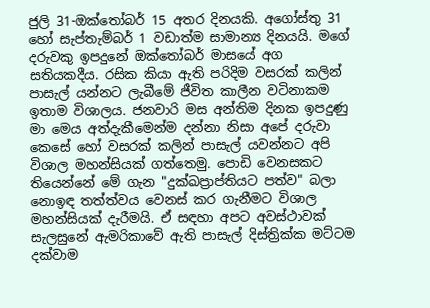ජුලි 31-ඔක්තෝබර් 15 අතර දිනයකි. අගෝස්තු 31 හෝ සැප්තැම්බර් 1 වඩාත්ම සාමාන්‍ය දිනයයි. මගේ දරුවකු ඉපදුනේ ඔක්තෝබර් මාසයේ අග සතියකදීය. රසික කියා ඇති පරිදිම වසරක් කලින් පාසැල් යන්නට ලැබීමේ ජීවිත කාලීන වටිනාකම ඉතාම විශාලය. ජනවාරි මස අන්තිම දිනක ඉපදුණු මා මෙය අත්දැකීමෙන්ම දන්නා නිසා අපේ දරුවා කෙසේ හෝ වසරක් කලින් පාසැල් යවන්නට අපි විශාල මහන්සියක් ගත්තෙමු. පොඩි වෙනසකට තියෙන්නේ මේ ගැන "දුක්ඛප්‍රාප්තියට පත්ව" බලා නොඉඳ තත්ත්වය වෙනස් කර ගැනීමට විශාල මහන්සියක් දැරීමයි. ඒ සඳහා අපට අවස්ථාවක් සැලසුනේ ඇමරිකාවේ ඇති පාසැල් දිස්ත්‍රික්ක මට්ටම දක්වාම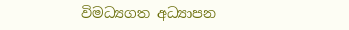විමධ්‍යගත අධ්‍යාපන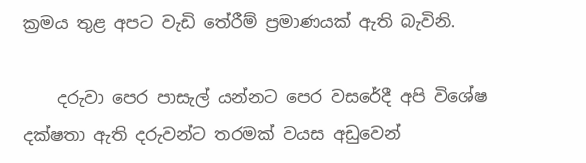ක්‍රමය තුළ අපට වැඩි තේරීම් ප්‍රමාණයක් ඇති බැවිනි.

    දරුවා පෙර පාසැල් යන්නට පෙර වසරේදී අපි විශේෂ දක්ෂතා ඇති දරුවන්ට තරමක් වයස අඩුවෙන්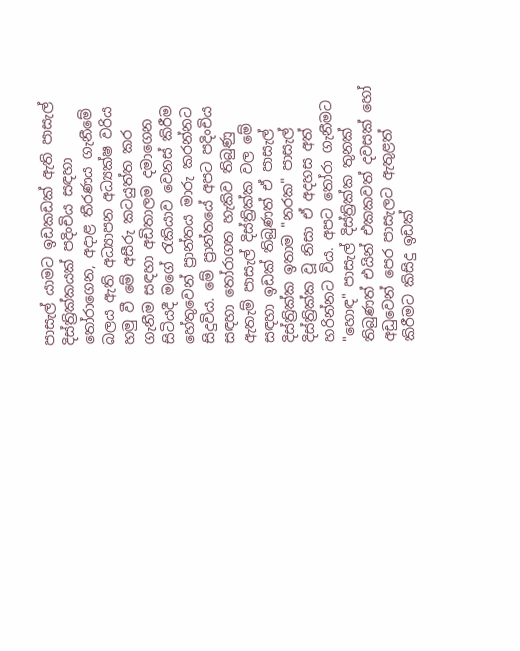පාසැල් යාමට ඉඩකඩක් ඇති පාසැල් දිස්ත්‍රික්කයක් පදිංචිය සඳහා තෝරාගෙන, අදාළ තීරණය ගැනීමේ බලය ඇති අධ්‍යාපන අධ්‍යක්ෂ වරිය හමු වී මේ අසීරු කටයුත්ත කර ගැනීම සඳහා අඩිතාලම දමාගෙන සිටියදී මගේ රැකියාව වෙනස් කිරීම හේතුවෙන් ප්‍රාන්තය මාරු කරන්නට සිදුවිය. මේ ප්‍රාන්තයේ අපට පදිංචිය සඳහා තෝරාගත හැකිව තිබුණු ඇතැම් පාසැල් දිස්ත්‍රික්ක වල මේ සඳහා ඉඩක් තිබුණත් ඒ පාසැල් දිස්ත්‍රික්ක ඉතාම "නරක" පාසැල් දිස්ත්‍රික්ක වූ නිසා ඒ අදහස අත් හරින්නට විය. අපට තෝරා ගැනීමට "හොඳ" පාසැල් දිස්ත්‍රික්ක තුනක් තිබුණත් එයින් එකකවත් දවසක් හෝ අඩුවෙන් පෙර පාසැලට ඇතුළත් කිරීමට කිසිදු ඉඩක්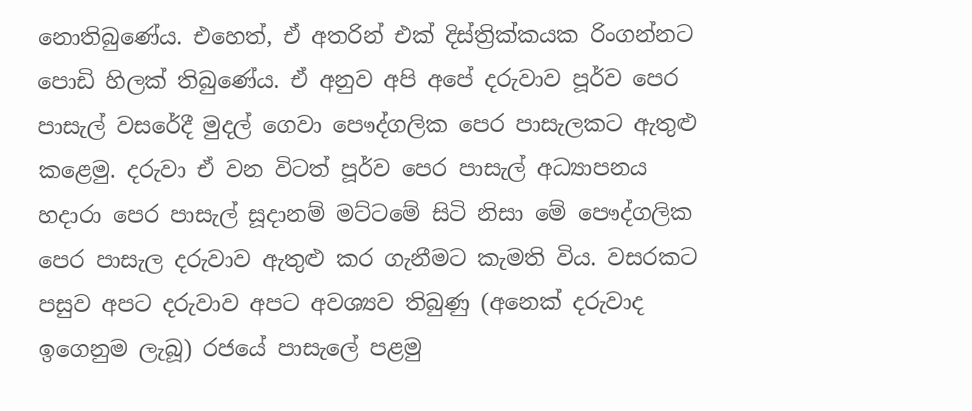නොතිබුණේය. එහෙත්, ඒ අතරින් එක් දිස්ත්‍රික්කයක රිංගන්නට පොඩි හිලක් තිබුණේය. ඒ අනුව අපි අපේ දරුවාව පූර්ව පෙර පාසැල් වසරේදී මුදල් ගෙවා පෞද්ගලික පෙර පාසැලකට ඇතුළු කළෙමු. දරුවා ඒ වන විටත් පූර්ව පෙර පාසැල් අධ්‍යාපනය හදාරා පෙර පාසැල් සූදානම් මට්ටමේ සිටි නිසා මේ පෞද්ගලික පෙර පාසැල දරුවාව ඇතුළු කර ගැනීමට කැමති විය. වසරකට පසුව අපට දරුවාව අපට අවශ්‍යව තිබුණු (අනෙක් දරුවාද ඉගෙනුම ලැබූ) රජයේ පාසැලේ පළමු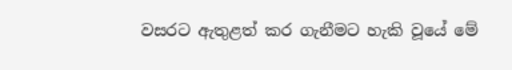වසරට ඇතුළත් කර ගැනීමට හැකි වූයේ මේ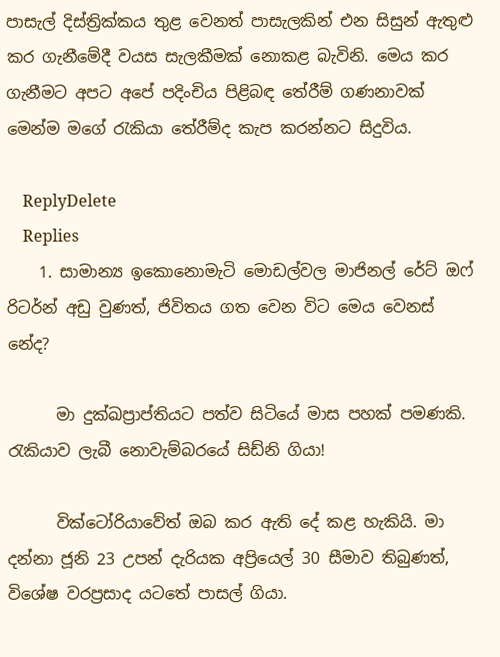පාසැල් දිස්ත්‍රික්කය තුළ වෙනත් පාසැලකින් එන සිසුන් ඇතුළු කර ගැනීමේදී වයස සැලකීමක් නොකළ බැවිනි. මෙය කර ගැනීමට අපට අපේ පදිංචිය පිළිබඳ තේරීම් ගණනාවක් මෙන්ම මගේ රැකියා තේරීම්ද කැප කරන්නට සිදුවිය.

    ReplyDelete
    Replies
    1. සාමාන්‍ය ඉකොනොමැටි මොඩල්වල මාජිනල් රේට් ඔෆ් රිටර්න් අඩු වුණත්, ජිවිතය ගත වෙන විට මෙය වෙනස් නේද?

      මා දුක්ඛප්‍රාප්තියට පත්ව සිටියේ මාස පහක් පමණකි. රැකියාව ලැබී නොවැම්බරයේ සිඩ්නි ගියා!

      වික්ටෝරියාවේත් ඔබ කර ඇති දේ කළ හැකියි. මා දන්නා ජූනි 23 උපන් දැරියක අප්‍රියෙල් 30 සීමාව තිබුණත්, විශේෂ වරප්‍රසාද යටතේ පාසල් ගියා.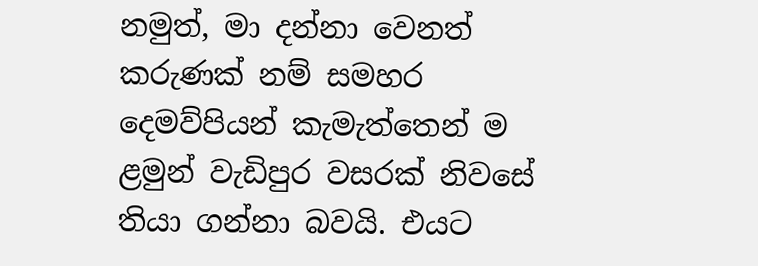නමුත්, මා දන්නා වෙනත් කරුණක් නම් සමහර දෙමව්පියන් කැමැත්තෙන් ම ළමුන් වැඩිපුර වසරක් නිවසේ තියා ගන්නා බවයි. එයට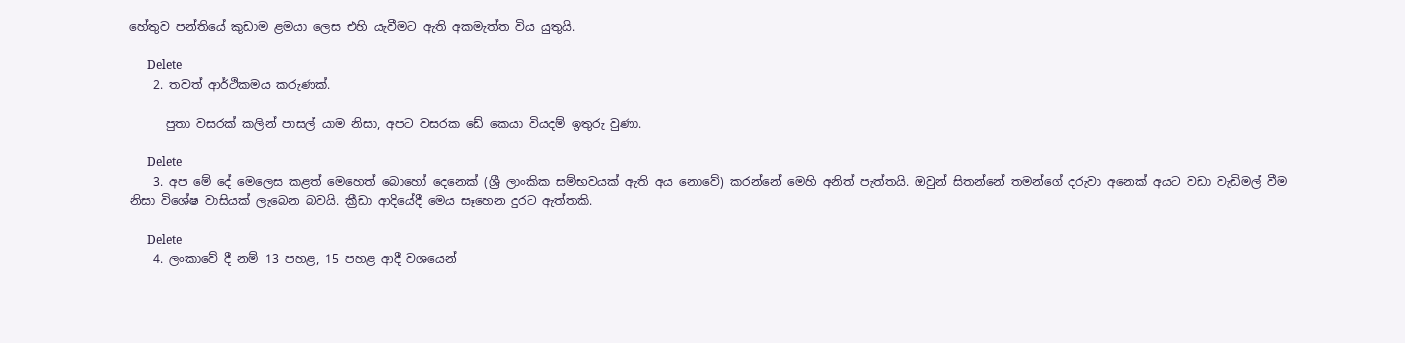හේතුව පන්තියේ කුඩාම ළමයා ලෙස එහි යැවීමට ඇති අකමැත්ත විය යුතුයි.

      Delete
    2. තවත් ආර්ථිකමය කරුණක්.

      පුතා වසරක් කලින් පාසල් යාම නිසා, අපට වසරක ඩේ කෙයා වියදම් ඉතුරු වුණා.

      Delete
    3. අප මේ දේ මෙලෙස කළත් මෙහෙත් බොහෝ දෙනෙක් (ශ්‍රී ලාංකික සම්භවයක් ඇති අය නොවේ) කරන්නේ මෙහි අනිත් පැත්තයි. ඔවුන් සිතන්නේ තමන්ගේ දරුවා අනෙක් අයට වඩා වැඩිමල් වීම නිසා විශේෂ වාසියක් ලැබෙන බවයි. ක්‍රීඩා ආදියේදී මෙය සෑහෙන දුරට ඇත්තකි.

      Delete
    4. ලංකාවේ දී නම් 13 පහළ, 15 පහළ ආදී වශයෙන්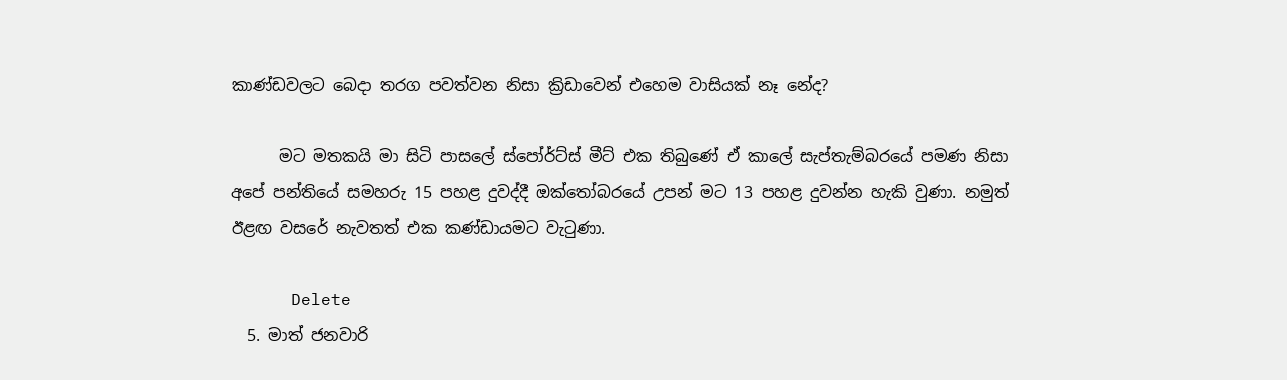කාණ්ඩවලට බෙදා තරග පවත්වන නිසා ක්‍රිඩාවෙන් එහෙම වාසියක් නෑ නේද?

      මට මතකයි මා සිටි පාසලේ ස්පෝර්ට්ස් මීට් එක තිබුණේ ඒ කාලේ සැප්තැම්බරයේ පමණ නිසා අපේ පන්තියේ සමහරු 15 පහළ දුවද්දී ඔක්තෝබරයේ උපන් මට 13 පහළ දුවන්න හැකි වුණා. නමුත් ඊළඟ වසරේ නැවතත් එක කණ්ඩායමට වැටුණා.

      Delete
  5. මාත් ජනවාරි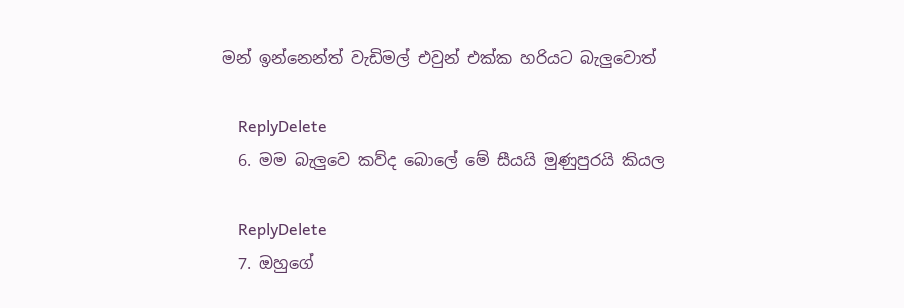මන් ඉන්නෙන්ත් වැඩිමල් එවුන් එක්ක හරියට බැලුවොත්

    ReplyDelete
  6. මම බැලුවෙ කව්ද බොලේ මේ සීයයි මුණුපුරයි කියල

    ReplyDelete
  7. ඔහුගේ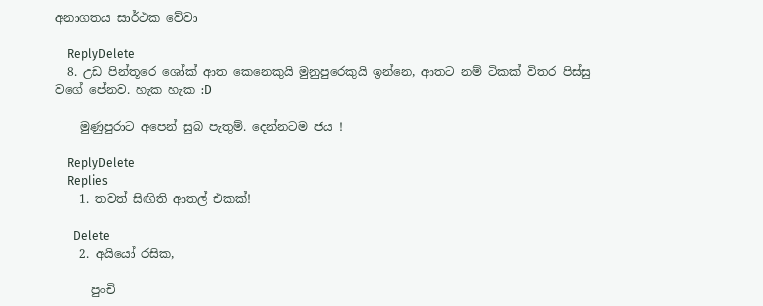අනාගතය සාර්ථක වේවා

    ReplyDelete
  8. උඩ පින්තූරෙ ශෝක් ආත කෙනෙකුයි මුනුපුරෙකුයි ඉන්නෙ, ආතට නම් ටිකක් විතර පිස්සු වගේ පේනව. හැක හැක :D

    මුණුපුරාට අපෙන් සුබ පැතුම්. දෙන්නටම ජය !

    ReplyDelete
    Replies
    1. තවත් සිඟිති ආතල් එකක්!

      Delete
    2. අයියෝ රසික,

      පුංචි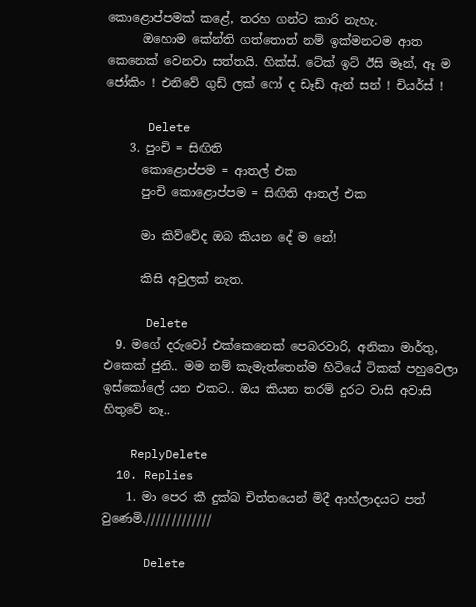කොළොප්පමක් කළේ, තරහ ගන්ට කාරි නැහැ.
      ඔහොම කේන්ති ගත්තොත් නම් ඉක්මනටම ආත කෙනෙක් වෙනවා සත්තයි. හික්ස්. ටේක් ඉට් ඊසි මෑන්, ඈ ම ජෝකිං ! එනිවේ ගුඩ් ලක් ෆෝ ද ඩෑඩ් ඇන් සන් ! චියර්ස් !

      Delete
    3. පුංචි = සිඟිති
      කොළොප්පම = ආතල් එක
      පුංචි කොළොප්පම = සිඟිති ආතල් එක

      මා කිව්වේද ඔබ කියන දේ ම නේ!

      කිසි අවුලක් නැත.

      Delete
  9. මගේ දරුවෝ එක්කෙනෙක් පෙබරවාරි, අනිකා මාර්තු, එකෙක් ජුනි.. මම නම් කැමැත්තෙන්ම හිටියේ ටිකක් පහුවෙලා ඉස්කෝලේ යන එකට.. ඔය කියන තරම් දුරට වාසි අවාසි හිතුවේ නෑ..

    ReplyDelete
  10. Replies
    1. මා පෙර කී දුක්ඛ චිත්තයෙන් මිදී ආහ්ලාදයට පත් වුණෙමි./////////////

      Delete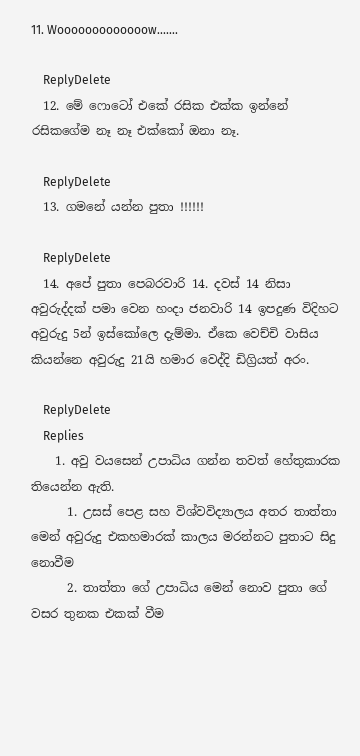11. Wooooooooooooow.......

    ReplyDelete
  12. මේ ෆොටෝ එකේ රසික එක්ක ඉන්නේ රසිකගේම නෑ නෑ එක්කෝ ඔනා නෑ.

    ReplyDelete
  13. ගමනේ යන්න පුතා !!!!!!

    ReplyDelete
  14. අපේ පුතා පෙබරවාරි 14. දවස් 14 නිසා අවුරුද්දක් පමා වෙන හංදා ජනවාරි 14 ඉපදුණ විදිහට අවුරුදු 5න් ඉස්කෝලෙ දැම්මා. ඒකෙ වෙච්චි වාසිය කියන්නෙ අවුරුදු 21යි හමාර වෙද්දි ඩිග්‍රියත් අරං.

    ReplyDelete
    Replies
    1. අවු වයසෙන් උපාධිය ගන්න තවත් හේතුකාරක තියෙන්න ඇති.
      1. උසස් පෙළ සහ විශ්වවිද්‍යාලය අතර තාත්තා මෙන් අවුරුදු එකහමාරක් කාලය මරන්නට පුතාට සිදු නොවීම
      2. තාත්තා ගේ උපාධිය මෙන් නොව පුතා ගේ වසර තුනක එකක් වීම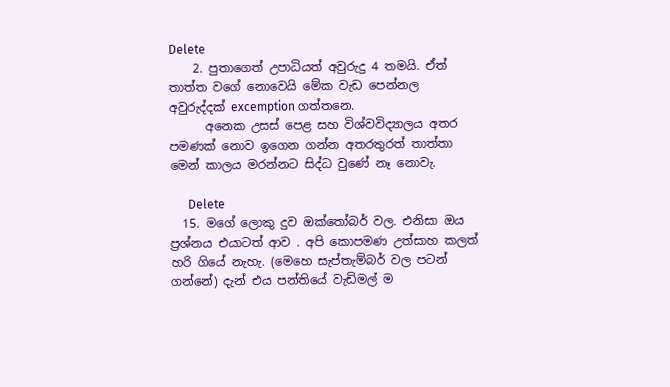Delete
    2. පුතාගෙත් උපාධියත් අවුරුදු 4 තමයි. ඒත් තාත්ත වගේ නොවෙයි මේක වැඩ පෙන්නල අවුරුද්දක් excemption ගත්තනෙ.
      අනෙක උසස් පෙළ සහ විශ්වවිද්‍යාලය අතර පමණක් නොව ඉගෙන ගන්න අතරතුරත් තාත්තා මෙන් කාලය මරන්නට සිද්ධ වුණේ නෑ නොවැ.

      Delete
  15. මගේ ලොකු දුව ඔක්තෝබර් වල. එනිසා ඔය ප්‍රශ්නය එයාටත් ආව . අපි කොපමණ උත්සාහ කලත් හරි ගියේ නැහැ. (මෙහෙ සැප්තැම්බර් වල පටන් ගන්නේ) දැන් එය පන්තියේ වැඩිමල් ම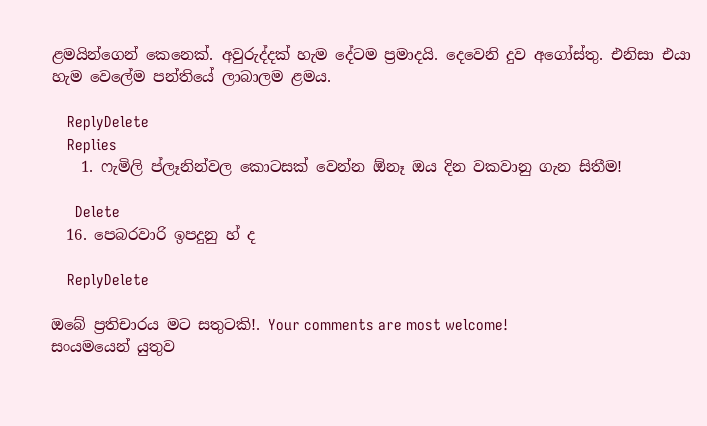ළමයින්ගෙන් කෙනෙක්. අවුරුද්දක් හැම දේටම ප්‍රමාදයි. දෙවෙනි දුව අගෝස්තු. එනිසා එයා හැම වෙලේම පන්තියේ ලාබාලම ළමය.

    ReplyDelete
    Replies
    1. ෆැමිලි ප්ලෑනින්වල කොටසක් වෙන්න ඕනෑ ඔය දින වකවානු ගැන සිතීම!

      Delete
  16. පෙබරවාරි ඉපදුනු හ් ද

    ReplyDelete

ඔබේ ප්‍රතිචාරය මට සතුටකි!. Your comments are most welcome!
සංයමයෙන් යුතුව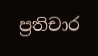ප්‍රතිචාර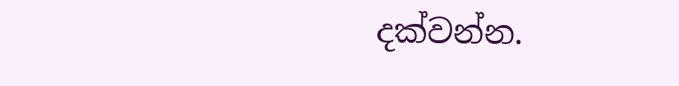දක්වන්න.